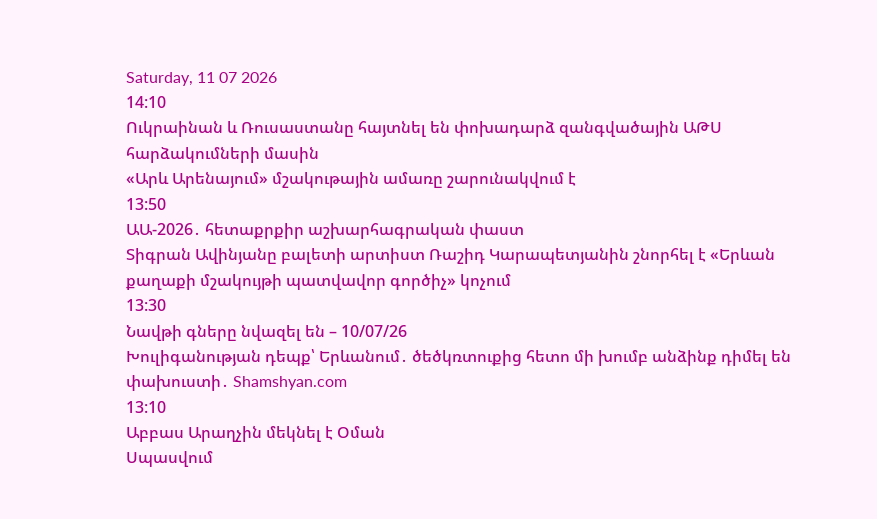Saturday, 11 07 2026
14:10
Ուկրաինան և Ռուսաստանը հայտնել են փոխադարձ զանգվածային ԱԹՍ հարձակումների մասին
«Արև Արենայում» մշակութային ամառը շարունակվում է
13:50
ԱԱ-2026․ հետաքրքիր աշխարհագրական փաստ
Տիգրան Ավինյանը բալետի արտիստ Ռաշիդ Կարապետյանին շնորհել է «Երևան քաղաքի մշակույթի պատվավոր գործիչ» կոչում
13:30
Նավթի գները նվազել են – 10/07/26
Խուլիգանության դեպք՝ Երևանում․ ծեծկռտուքից հետո մի խումբ անձինք դիմել են փախուստի․ Shamshyan.com
13:10
Աբբաս Արաղչին մեկնել է Օման
Սպասվում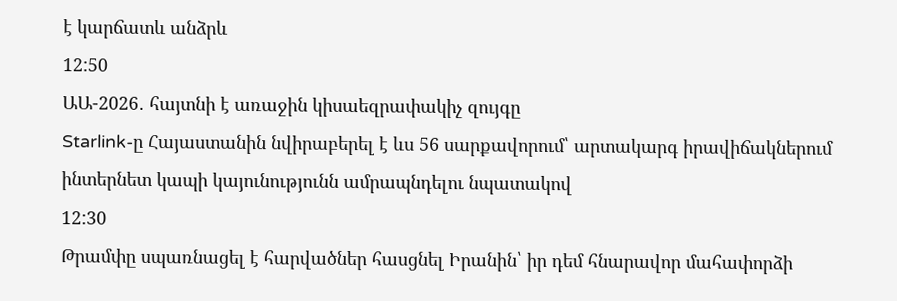է կարճատև անձրև
12:50
ԱԱ-2026․ հայտնի է առաջին կիսաեզրափակիչ զույգը
Starlink-ը Հայաստանին նվիրաբերել է ևս 56 սարքավորում՝ արտակարգ իրավիճակներում ինտերնետ կապի կայունությունն ամրապնդելու նպատակով
12:30
Թրամփը սպառնացել է հարվածներ հասցնել Իրանին՝ իր դեմ հնարավոր մահափորձի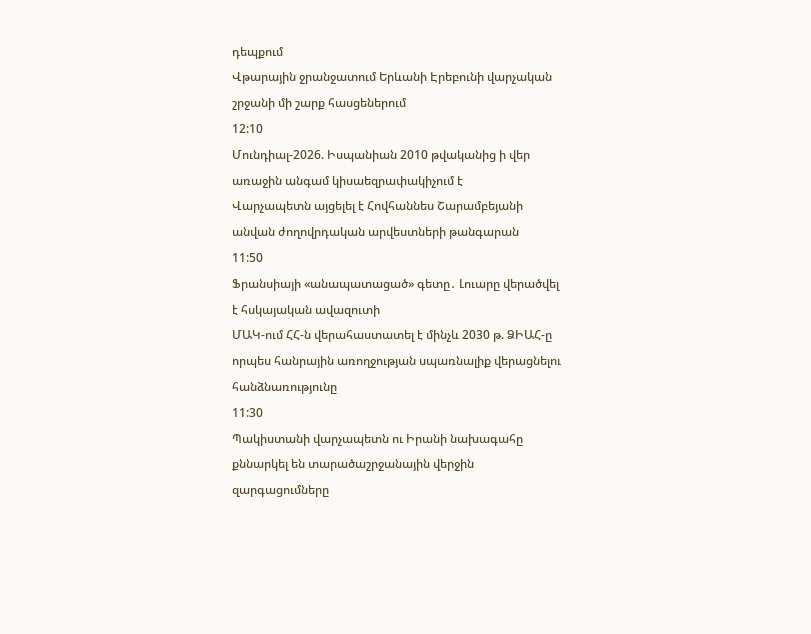դեպքում
Վթարային ջրանջատում Երևանի Էրեբունի վարչական շրջանի մի շարք հասցեներում
12:10
Մունդիալ-2026. Իսպանիան 2010 թվականից ի վեր առաջին անգամ կիսաեզրափակիչում է
Վարչապետն այցելել է Հովհաննես Շարամբեյանի անվան ժողովրդական արվեստների թանգարան
11:50
Ֆրանսիայի «անապատացած» գետը․ Լուարը վերածվել է հսկայական ավազուտի
ՄԱԿ-ում ՀՀ-ն վերահաստատել է մինչև 2030 թ. ՁԻԱՀ-ը որպես հանրային առողջության սպառնալիք վերացնելու հանձնառությունը
11:30
Պակիստանի վարչապետն ու Իրանի նախագահը քննարկել են տարածաշրջանային վերջին զարգացումները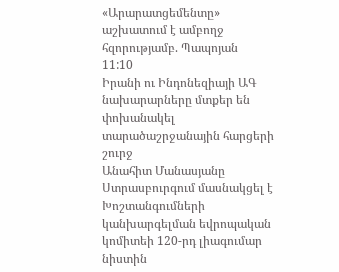«Արարատցեմենտը» աշխատում է ամբողջ հզորությամբ. Պապոյան
11:10
Իրանի ու Ինդոնեզիայի ԱԳ նախարարները մտքեր են փոխանակել տարածաշրջանային հարցերի շուրջ
Անահիտ Մանասյանը Ստրասբուրգում մասնակցել է Խոշտանգումների կանխարգելման եվրոպական կոմիտեի 120-րդ լիագումար նիստին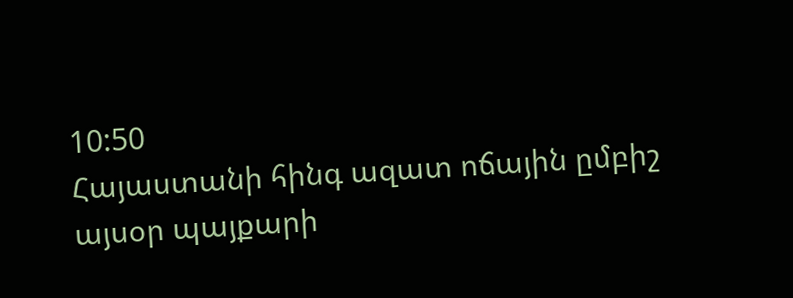10:50
Հայաստանի հինգ ազատ ոճային ըմբիշ այսօր պայքարի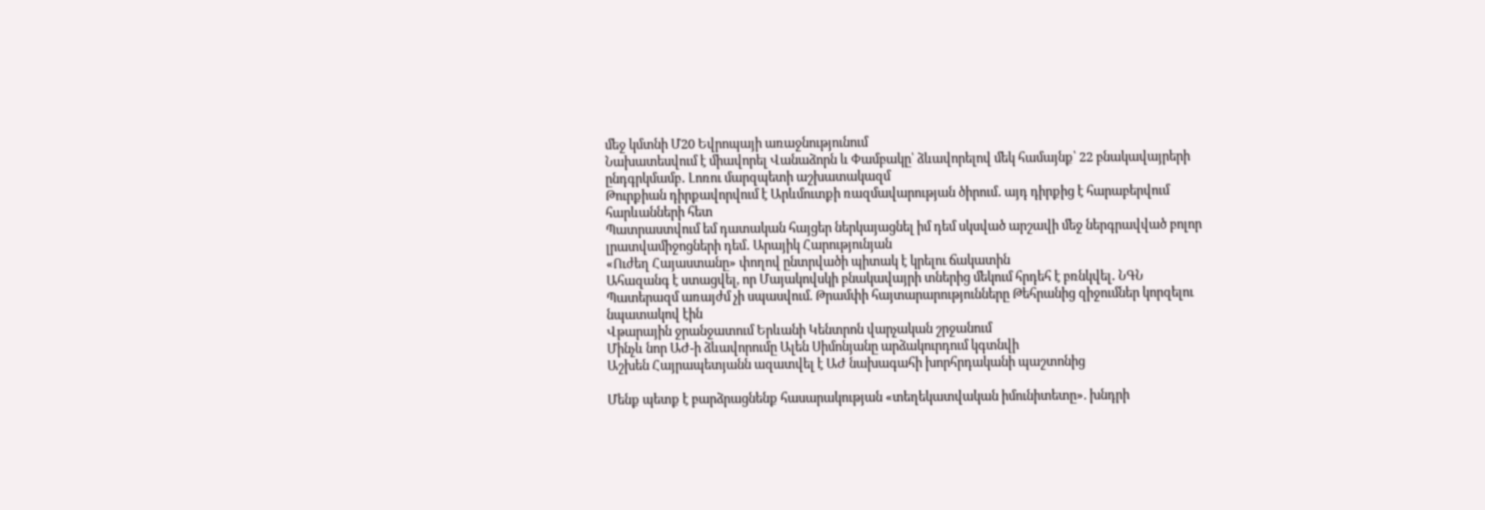մեջ կմտնի Մ20 Եվրոպայի առաջնությունում
Նախատեսվում է միավորել Վանաձորն և Փամբակը՝ ձևավորելով մեկ համայնք՝ 22 բնակավայրերի ընդգրկմամբ․ Լոռու մարզպետի աշխատակազմ
Թուրքիան դիրքավորվում է Արևմուտքի ռազմավարության ծիրում․ այդ դիրքից է հարաբերվում հարևանների հետ
Պատրաստվում եմ դատական հայցեր ներկայացնել իմ դեմ սկսված արշավի մեջ ներգրավված բոլոր լրատվամիջոցների դեմ․ Արայիկ Հարությունյան
«Ուժեղ Հայաստանը» փողով ընտրվածի պիտակ է կրելու ճակատին
Ահազանգ է ստացվել, որ Մայակովսկի բնակավայրի տներից մեկում հրդեհ է բռնկվել․ ՆԳՆ
Պատերազմ առայժմ չի սպասվում. Թրամփի հայտարարությունները Թեհրանից զիջումներ կորզելու նպատակով էին
Վթարային ջրանջատում Երևանի Կենտրոն վարչական շրջանում
Մինչև նոր ԱԺ-ի ձևավորումը Ալեն Սիմոնյանը արձակուրդում կգտնվի
Աշխեն Հայրապետյանն ազատվել է ԱԺ նախագահի խորհրդականի պաշտոնից

Մենք պետք է բարձրացնենք հասարակության «տեղեկատվական իմունիտետը». խնդրի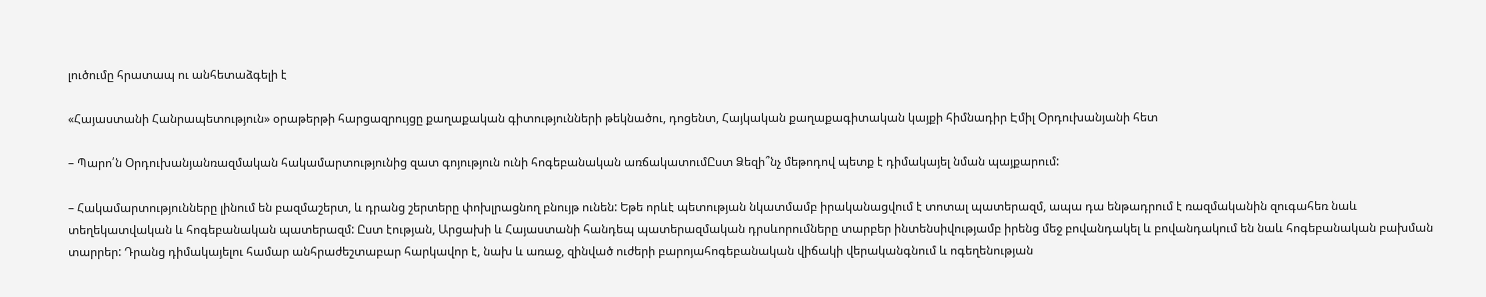լուծումը հրատապ ու անհետաձգելի է

«Հայաստանի Հանրապետություն» օրաթերթի հարցազրույցը քաղաքական գիտությունների թեկնածու, դոցենտ, Հայկական քաղաքագիտական կայքի հիմնադիր Էմիլ Օրդուխանյանի հետ

– Պարո՛ն Օրդուխանյանռազմական հակամարտությունից զատ գոյություն ունի հոգեբանական առճակատումԸստ Ձեզի՞նչ մեթոդով պետք է դիմակայել նման պայքարում:

– Հակամարտությունները լինում են բազմաշերտ, և դրանց շերտերը փոխլրացնող բնույթ ունեն: Եթե որևէ պետության նկատմամբ իրականացվում է տոտալ պատերազմ, ապա դա ենթադրում է ռազմականին զուգահեռ նաև տեղեկատվական և հոգեբանական պատերազմ: Ըստ էության, Արցախի և Հայաստանի հանդեպ պատերազմական դրսևորումները տարբեր ինտենսիվությամբ իրենց մեջ բովանդակել և բովանդակում են նաև հոգեբանական բախման տարրեր: Դրանց դիմակայելու համար անհրաժեշտաբար հարկավոր է, նախ և առաջ, զինված ուժերի բարոյահոգեբանական վիճակի վերականգնում և ոգեղենության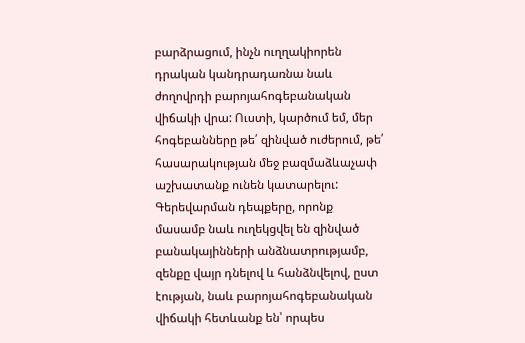բարձրացում, ինչն ուղղակիորեն դրական կանդրադառնա նաև ժողովրդի բարոյահոգեբանական վիճակի վրա: Ուստի, կարծում եմ, մեր հոգեբանները թե՛ զինված ուժերում, թե՛ հասարակության մեջ բազմաձևաչափ աշխատանք ունեն կատարելու: Գերեվարման դեպքերը, որոնք մասամբ նաև ուղեկցվել են զինված բանակայինների անձնատրությամբ, զենքը վայր դնելով և հանձնվելով, ըստ էության, նաև բարոյահոգեբանական վիճակի հետևանք են՝ որպես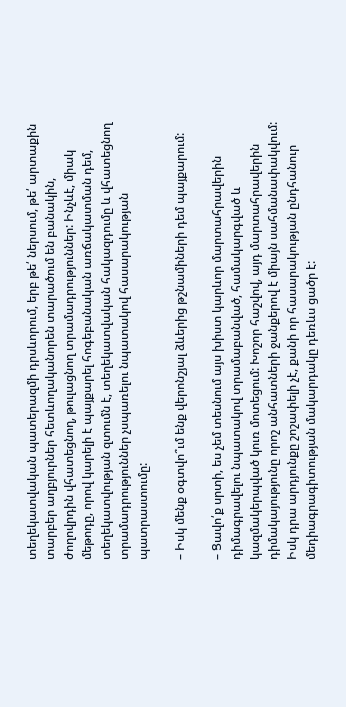տեղեկատվական պատերազմի դրսևորում, երբ թե՛ ներսում, թե՛ արտաքին տարբեր աղբյուրներ հետևողականորեն տարածում են բանակին, ժողովրդին վհատեցնող, թուլացնող տրամադրություններ: Ինչևէ, միակ մեթոդը, որով կարելի է պայքարել հոգեբանական առճակատման դեմ, տեղեկատվության զտումն է, տեղեկատվական հակազդումը և վհատեցնող տրամադրություններ չսպառելու նպատակով հասարակության պատրաստումը:

– Իսկ մենք օգտվո՞ւմ ենք վերոնշյալ ձևերից թշնամիների դեմ պայքարում:

– Ցավո՛ք սրտի, ես չեմ տեսնում այս խիստ կարևոր մարտահրավերին դիմագրավելու նպատակով տրամաբանված, համակարգված և կազմակերպված կուռ մոտեցում: Խոշոր հաշվով, այդ մարտահրավերին դիմակայությունը որոշ անհատների ջանքերով է միայն սահմանափակվում: Իսկ դրա արդյունքը շոշափելի չէ, քանի որ հասարակության ընդհանուր մեդիագրագիտության մակարդակը դեռևս ցածր է: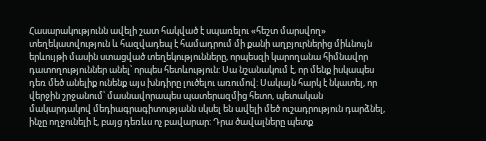Հասարակությունն ավելի շատ հակված է սպառելու «հեշտ մարսվող» տեղեկատվություն և հազվադեպ է համադրում մի քանի աղբյուրներից միևնույն երևույթի մասին ստացված տեղեկությունները, որպեսզի կարողանա հիմնավոր դատողություններ անել՝ որպես հետևություն: Սա նշանակում է, որ մենք իսկապես դեռ մեծ անելիք ունենք այս խնդիրը լուծելու առումով: Սակայն հարկ է նկատել, որ վերջին շրջանում՝ մասնավորապես պատերազմից հետո, պետական մակարդակով մեդիագրագիտությանն սկսել են ավելի մեծ ուշադրություն դարձնել, ինչը ողջունելի է, բայց դեռևս ոչ բավարար: Դրա ծավալները պետք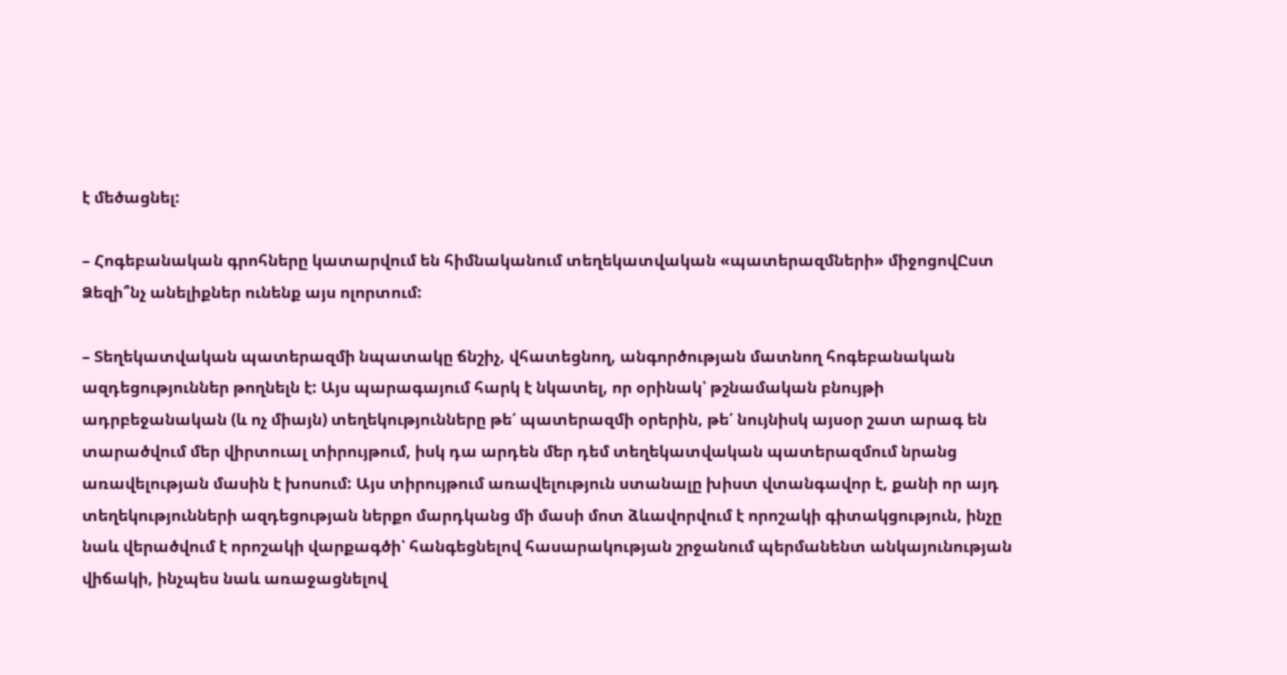է մեծացնել:

– Հոգեբանական գրոհները կատարվում են հիմնականում տեղեկատվական «պատերազմների» միջոցովԸստ Ձեզի՞նչ անելիքներ ունենք այս ոլորտում:

– Տեղեկատվական պատերազմի նպատակը ճնշիչ, վհատեցնող, անգործության մատնող հոգեբանական ազդեցություններ թողնելն է: Այս պարագայում հարկ է նկատել, որ օրինակ՝ թշնամական բնույթի ադրբեջանական (և ոչ միայն) տեղեկությունները թե՛ պատերազմի օրերին, թե՛ նույնիսկ այսօր շատ արագ են տարածվում մեր վիրտուալ տիրույթում, իսկ դա արդեն մեր դեմ տեղեկատվական պատերազմում նրանց առավելության մասին է խոսում: Այս տիրույթում առավելություն ստանալը խիստ վտանգավոր է, քանի որ այդ տեղեկությունների ազդեցության ներքո մարդկանց մի մասի մոտ ձևավորվում է որոշակի գիտակցություն, ինչը նաև վերածվում է որոշակի վարքագծի՝ հանգեցնելով հասարակության շրջանում պերմանենտ անկայունության վիճակի, ինչպես նաև առաջացնելով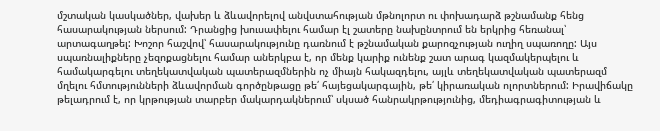մշտական կասկածներ, վախեր և ձևավորելով անվստահության մթնոլորտ ու փոխադարձ թշնամանք հենց հասարակության ներսում: Դրանցից խուսափելու համար էլ շատերը նախընտրում են երկրից հեռանալ՝ արտագաղթել: Խոշոր հաշվով՝ հասարակությունը դառնում է թշնամական քարոզչության ուղիղ սպառողը: Այս սպառնալիքները չեզոքացնելու համար աներկբա է, որ մենք կարիք ունենք շատ արագ կազմակերպելու և համակարգելու տեղեկատվական պատերազմներին ոչ միայն հակազդելու, այլև տեղեկատվական պատերազմ մղելու հմտությունների ձևավորման գործընթացը թե՛ հայեցակարգային, թե՛ կիրառական ոլորտներում: Իրավիճակը թելադրում է, որ կրթության տարբեր մակարդակներում՝ սկսած հանրակրթությունից, մեդիագրագիտության և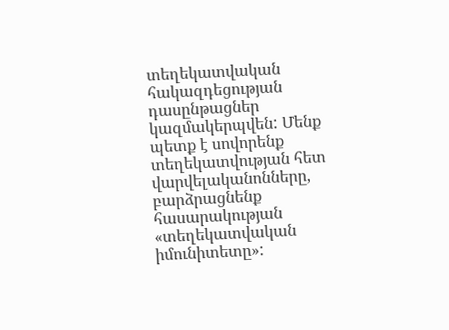տեղեկատվական հակազդեցության դասընթացներ կազմակերպվեն: Մենք պետք է սովորենք տեղեկատվության հետ վարվելականոնները, բարձրացնենք հասարակության «տեղեկատվական իմունիտետը»: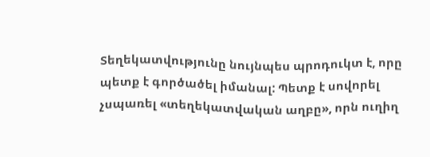Տեղեկատվությունը նույնպես պրոդուկտ է, որը պետք է գործածել իմանալ: Պետք է սովորել չսպառել «տեղեկատվական աղբը», որն ուղիղ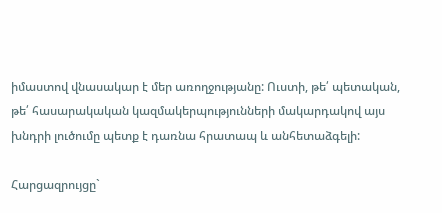իմաստով վնասակար է մեր առողջությանը: Ուստի, թե՛ պետական, թե՛ հասարակական կազմակերպությունների մակարդակով այս խնդրի լուծումը պետք է դառնա հրատապ և անհետաձգելի:

Հարցազրույցը`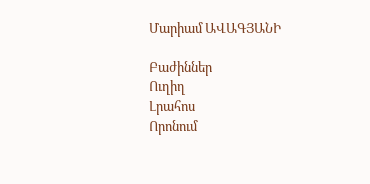Մարիամ ԱՎԱԳՅԱՆԻ

Բաժիններ
Ուղիղ
Լրահոս
Որոնում